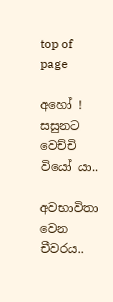top of page

අහෝ ! සසුනට වෙච්චි වියෝ යා..

අවභාවිතා වෙන චීවරය..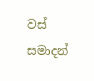වස් සමාදන්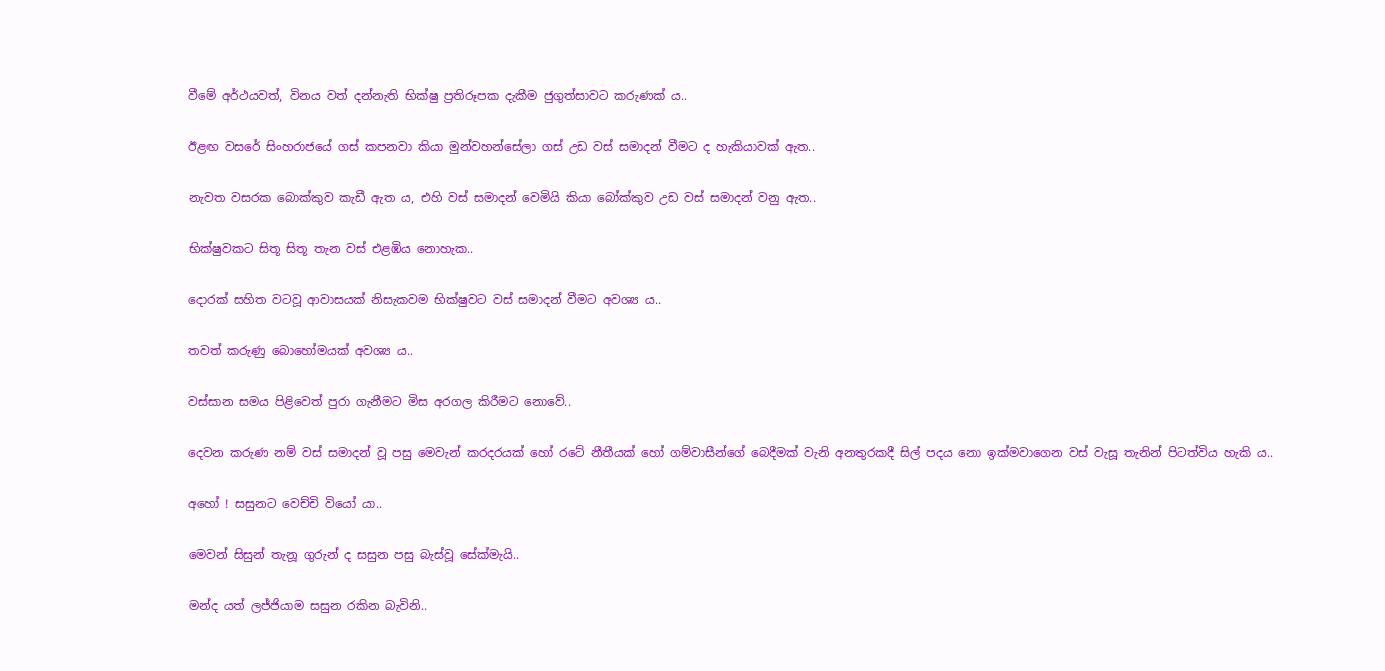වීමේ අර්ථයවත්, විනය වත් දන්නැති භික්ෂු ප්‍රතිරූපක දැකීම ජුගුත්සාවට කරුණක් ය..


ඊළඟ වසරේ සිංහරාජයේ ගස් කපනවා කියා මුන්වහන්සේලා ගස් උඩ වස් සමාදන් වීමට ද හැකියාවක් ඇත..


නැවත වසරක බොක්කුව කැඩී ඇත ය, එහි වස් සමාදන් වෙමියි කියා බෝක්කුව උඩ වස් සමාදන් වනු ඇත..


භික්ෂුවකට සිතූ සිතූ තැන වස් එළඹිය නොහැක..


දොරක් සහිත වටවූ ආවාසයක් නිසැකවම භික්ෂුවට වස් සමාදන් වීමට අවශ්‍ය ය..


තවත් කරුණු බොහෝමයක් අවශ්‍ය ය..


වස්සාන සමය පිළිවෙත් පුරා ගැනීමට මිස අරගල කිරීමට නොවේ..


දෙවන කරුණ නම් වස් සමාදන් වූ පසු මෙවැන් කරදරයක් හෝ රටේ නීතීයක් හෝ ගම්වාසීන්ගේ බෙදීමක් වැනි අනතුරකදී සිල් පදය නො ඉක්මවාගෙන වස් වැසූ තැනින් පිටත්විය හැකි ය..


අහෝ ! සසුනට වෙච්චි වියෝ යා..


මෙවන් සිසුන් තැනූ ගුරුන් ද සසුන පසු බැස්වූ සේක්මැයි..


මන්ද යත් ලජ්ජියාම සසුන රකින බැවිනි..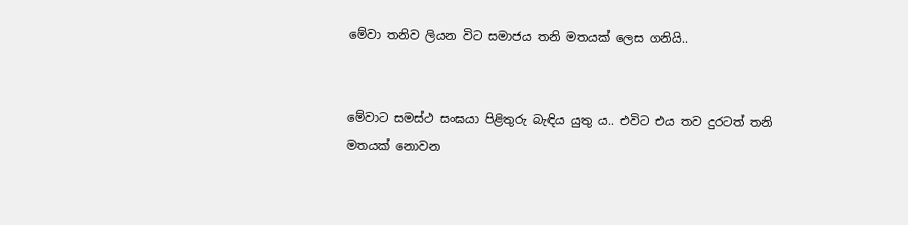මේවා තනිව ලියන විට සමාජය තනි මතයක් ලෙස ගනියි..


මේවාට සමස්ථ සංඝයා පිළිතුරු බැඳිය යුතු ය.. එවිට එය තව දුරටත් තනි මතයක් නොවන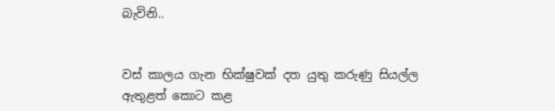බැවිනි..


වස් කාලය ගැන භික්ෂුවක් දත යුතු කරුණු සියල්ල ඇතුළත් කොට කළ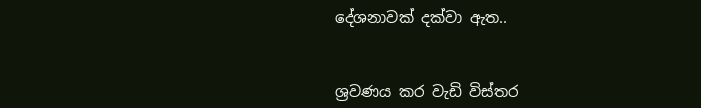දේශනාවක් දක්වා ඇත..


ශ්‍රවණය කර වැඩි විස්තර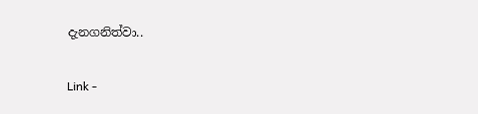දැනගනිත්වා..


Link -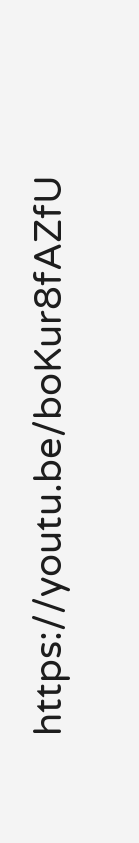https://youtu.be/boKur8fAZfU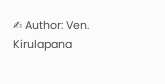✍ Author: Ven. Kirulapana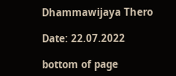Dhammawijaya Thero

Date: 22.07.2022

bottom of page